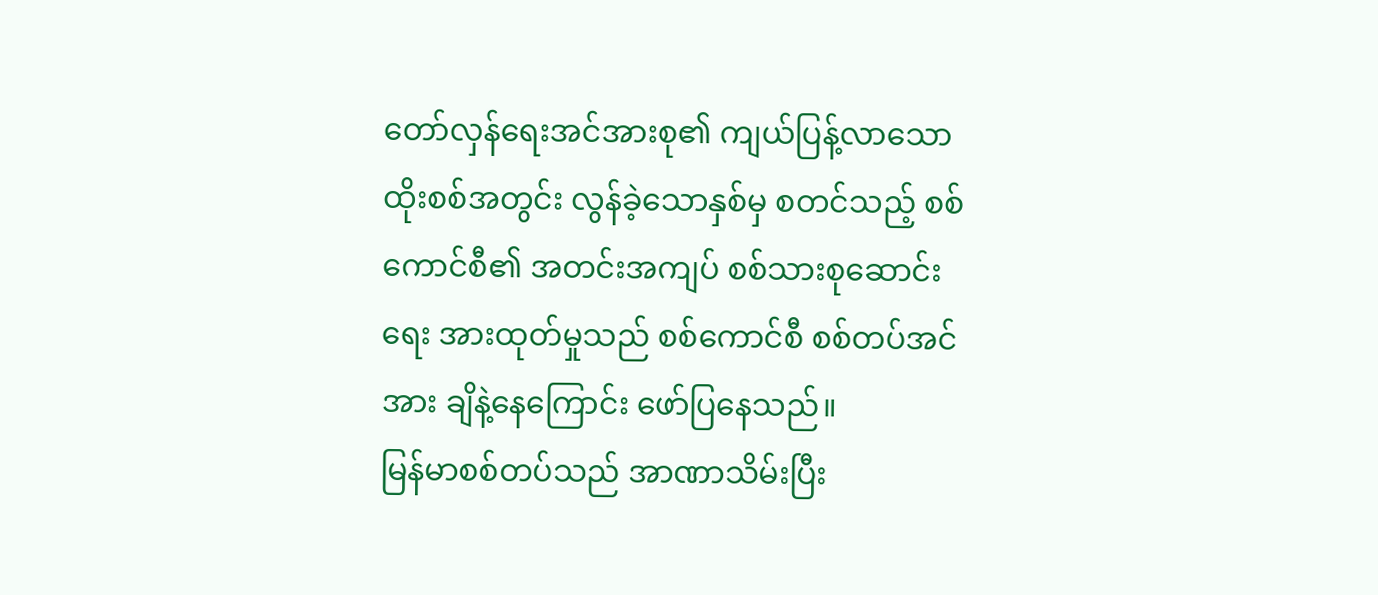တော်လှန်ရေးအင်အားစု၏ ကျယ်ပြန့်လာသော ထိုးစစ်အတွင်း လွန်ခဲ့သောနှစ်မှ စတင်သည့် စစ်ကောင်စီ၏ အတင်းအကျပ် စစ်သားစုဆောင်းရေး အားထုတ်မှုသည် စစ်ကောင်စီ စစ်တပ်အင်အား ချိနဲ့နေကြောင်း ဖော်ပြနေသည်။
မြန်မာစစ်တပ်သည် အာဏာသိမ်းပြီး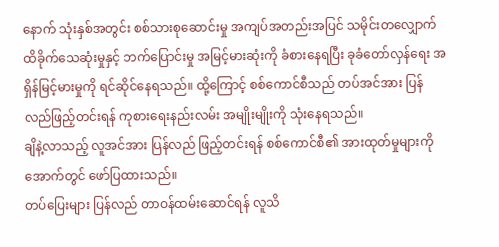နောက် သုံးနှစ်အတွင်း စစ်သားစုဆောင်းမှု အကျပ်အတည်းအပြင် သမိုင်းတလျှောက် ထိခိုက်သေဆုံးမှုနှင့် ဘက်ပြောင်းမှု အမြင့်မားဆုံးကို ခံစားနေရပြီး ခုခံတော်လှန်ရေး အရှိန်မြင့်မားမှုကို ရင်ဆိုင်နေရသည်။ ထို့ကြောင့် စစ်ကောင်စီသည် တပ်အင်အား ပြန်လည်ဖြည့်တင်းရန် ကုစားရေးနည်းလမ်း အမျိုးမျိုးကို သုံးနေရသည်။
ချိနဲ့လာသည့် လူအင်အား ပြန်လည် ဖြည့်တင်းရန် စစ်ကောင်စီ၏ အားထုတ်မှုများကို အောက်တွင် ဖော်ပြထားသည်။
တပ်ပြေးများ ပြန်လည် တာဝန်ထမ်းဆောင်ရန် လူသိ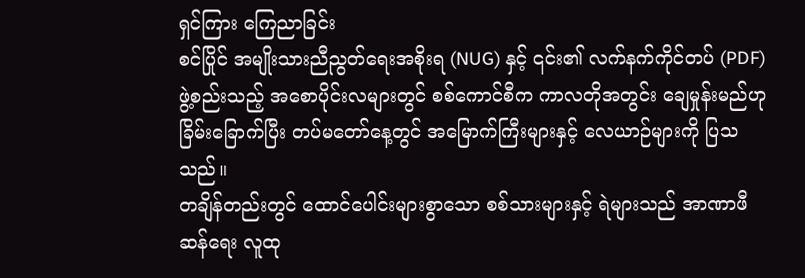ရှင်ကြား ကြေညာခြင်း
စင်ပြိုင် အမျိုးသားညီညွတ်ရေးအစိုးရ (NUG) နှင့် ၎င်း၏ လက်နက်ကိုင်တပ် (PDF) ဖွဲ့စည်းသည့် အစောပိုင်းလများတွင် စစ်ကောင်စီက ကာလတိုအတွင်း ချေမှုန်းမည်ဟု ခြိမ်းခြောက်ပြီး တပ်မတော်နေ့တွင် အမြောက်ကြီးများနှင့် လေယာဉ်များကို ပြသသည်။
တချိန်တည်းတွင် ထောင်ပေါင်းများစွာသော စစ်သားများနှင့် ရဲများသည် အာဏာဖီဆန်ရေး လူထု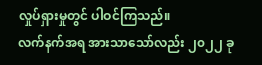လှုပ်ရှားမှုတွင် ပါဝင်ကြသည်။
လက်နက်အရ အားသာသော်လည်း ၂၀၂၂ ခု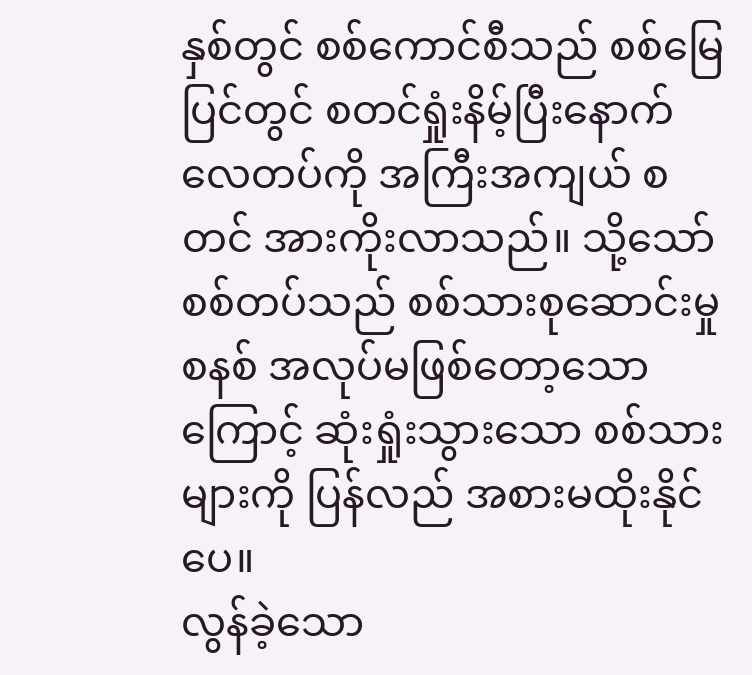နှစ်တွင် စစ်ကောင်စီသည် စစ်မြေပြင်တွင် စတင်ရှုံးနိမ့်ပြီးနောက် လေတပ်ကို အကြီးအကျယ် စတင် အားကိုးလာသည်။ သို့သော် စစ်တပ်သည် စစ်သားစုဆောင်းမှုစနစ် အလုပ်မဖြစ်တော့သောကြောင့် ဆုံးရှုံးသွားသော စစ်သားများကို ပြန်လည် အစားမထိုးနိုင်ပေ။
လွန်ခဲ့သော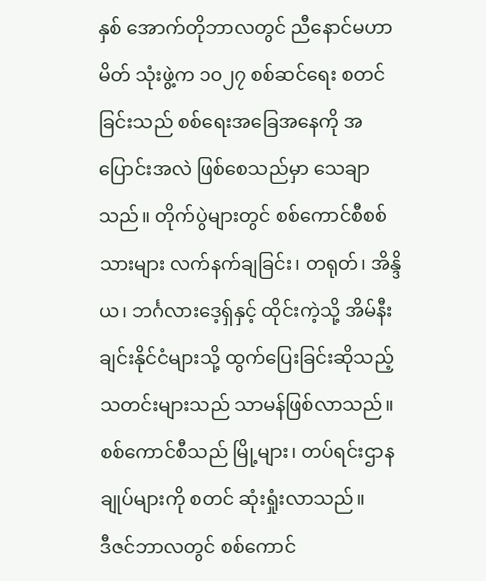နှစ် အောက်တိုဘာလတွင် ညီနောင်မဟာမိတ် သုံးဖွဲ့က ၁၀၂၇ စစ်ဆင်ရေး စတင်ခြင်းသည် စစ်ရေးအခြေအနေကို အပြောင်းအလဲ ဖြစ်စေသည်မှာ သေချာသည်။ တိုက်ပွဲများတွင် စစ်ကောင်စီစစ်သားများ လက်နက်ချခြင်း၊ တရုတ်၊ အိန္ဒိယ၊ ဘင်္ဂလားဒေ့ရှ်နှင့် ထိုင်းကဲ့သို့ အိမ်နီးချင်းနိုင်ငံများသို့ ထွက်ပြေးခြင်းဆိုသည့် သတင်းများသည် သာမန်ဖြစ်လာသည်။ စစ်ကောင်စီသည် မြို့များ၊ တပ်ရင်းဌာနချုပ်များကို စတင် ဆုံးရှုံးလာသည်။
ဒီဇင်ဘာလတွင် စစ်ကောင်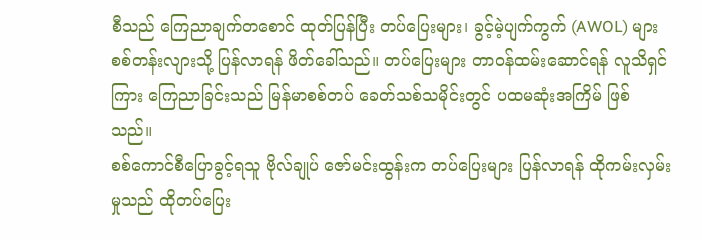စီသည် ကြေညာချက်တစောင် ထုတ်ပြန်ပြီး တပ်ပြေးများ၊ ခွင့်မဲ့ပျက်ကွက် (AWOL) များ စစ်တန်းလျားသို့ ပြန်လာရန် ဖိတ်ခေါ်သည်။ တပ်ပြေးများ တာဝန်ထမ်းဆောင်ရန် လူသိရှင်ကြား ကြေညာခြင်းသည် မြန်မာစစ်တပ် ခေတ်သစ်သမိုင်းတွင် ပထမဆုံးအကြိမ် ဖြစ်သည်။
စစ်ကောင်စီပြောခွင့်ရသူ ဗိုလ်ချုပ် ဇော်မင်းထွန်းက တပ်ပြေးများ ပြန်လာရန် ထိုကမ်းလှမ်းမှုသည် ထိုတပ်ပြေး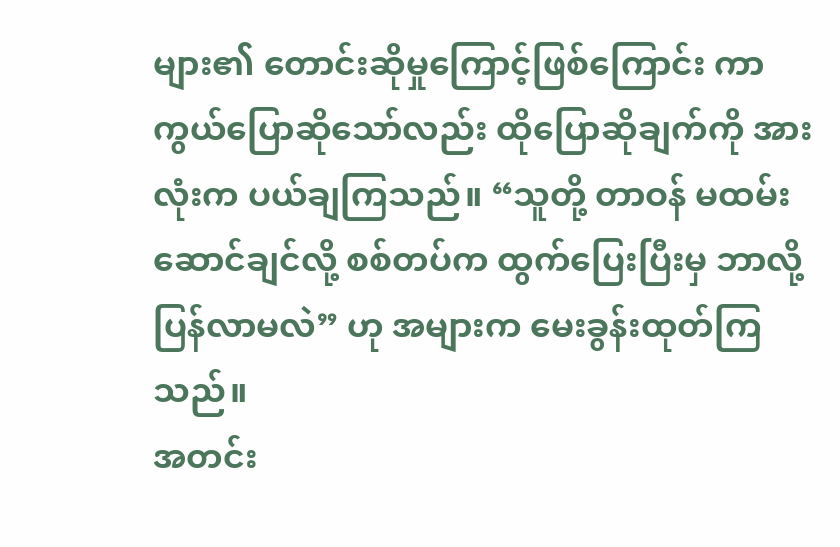များ၏ တောင်းဆိုမှုကြောင့်ဖြစ်ကြောင်း ကာကွယ်ပြောဆိုသော်လည်း ထိုပြောဆိုချက်ကို အားလုံးက ပယ်ချကြသည်။ “သူတို့ တာဝန် မထမ်းဆောင်ချင်လို့ စစ်တပ်က ထွက်ပြေးပြီးမှ ဘာလို့ ပြန်လာမလဲ” ဟု အများက မေးခွန်းထုတ်ကြသည်။
အတင်း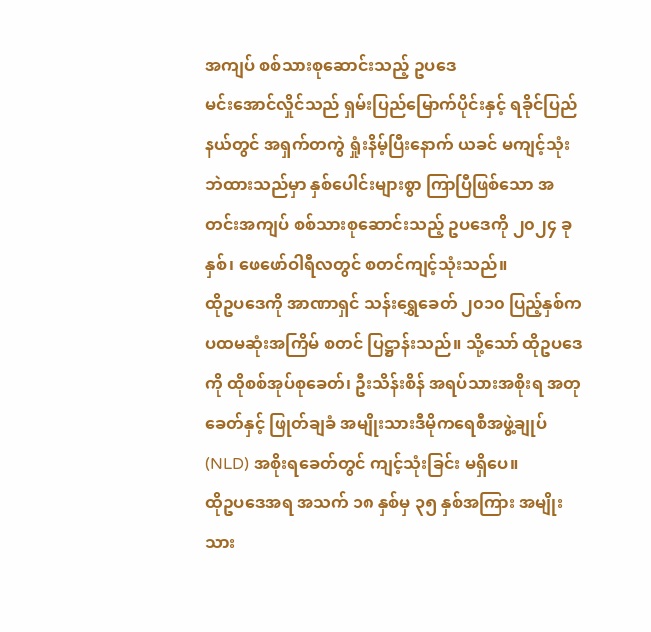အကျပ် စစ်သားစုဆောင်းသည့် ဥပဒေ
မင်းအောင်လှိုင်သည် ရှမ်းပြည်မြောက်ပိုင်းနှင့် ရခိုင်ပြည်နယ်တွင် အရှက်တကွဲ ရှုံးနိမ့်ပြီးနောက် ယခင် မကျင့်သုံးဘဲထားသည်မှာ နှစ်ပေါင်းများစွာ ကြာပြီဖြစ်သော အတင်းအကျပ် စစ်သားစုဆောင်းသည့် ဥပဒေကို ၂၀၂၄ ခုနှစ်၊ ဖေဖော်ဝါရီလတွင် စတင်ကျင့်သုံးသည်။
ထိုဥပဒေကို အာဏာရှင် သန်းရွှေခေတ် ၂၀၁၀ ပြည့်နှစ်က ပထမဆုံးအကြိမ် စတင် ပြဋ္ဌာန်းသည်။ သို့သော် ထိုဥပဒေကို ထိုစစ်အုပ်စုခေတ်၊ ဦးသိန်းစိန် အရပ်သားအစိုးရ အတုခေတ်နှင့် ဖြုတ်ချခံ အမျိုးသားဒီမိုကရေစီအဖွဲ့ချုပ် (NLD) အစိုးရခေတ်တွင် ကျင့်သုံးခြင်း မရှိပေ။
ထိုဥပဒေအရ အသက် ၁၈ နှစ်မှ ၃၅ နှစ်အကြား အမျိုးသား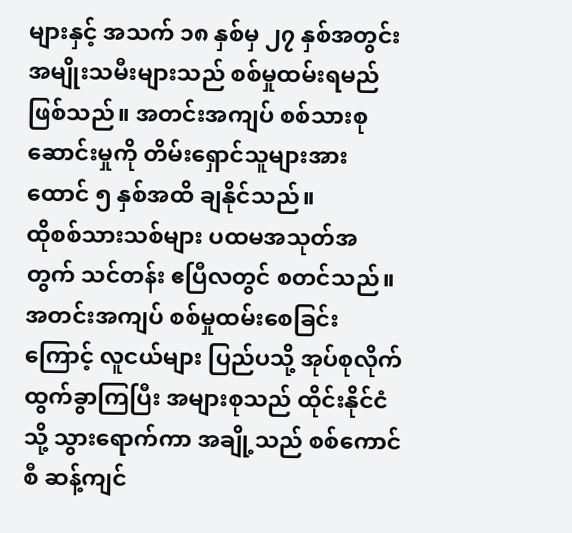များနှင့် အသက် ၁၈ နှစ်မှ ၂၇ နှစ်အတွင်း အမျိုးသမီးများသည် စစ်မှုထမ်းရမည်ဖြစ်သည်။ အတင်းအကျပ် စစ်သားစုဆောင်းမှုကို တိမ်းရှောင်သူများအား ထောင် ၅ နှစ်အထိ ချနိုင်သည်။
ထိုစစ်သားသစ်များ ပထမအသုတ်အတွက် သင်တန်း ဧပြီလတွင် စတင်သည်။ အတင်းအကျပ် စစ်မှုထမ်းစေခြင်းကြောင့် လူငယ်များ ပြည်ပသို့ အုပ်စုလိုက် ထွက်ခွာကြပြီး အများစုသည် ထိုင်းနိုင်ငံသို့ သွားရောက်ကာ အချို့သည် စစ်ကောင်စီ ဆန့်ကျင်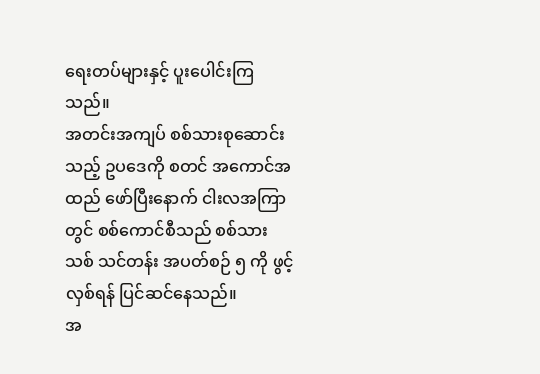ရေးတပ်များနှင့် ပူးပေါင်းကြသည်။
အတင်းအကျပ် စစ်သားစုဆောင်းသည့် ဥပဒေကို စတင် အကောင်အထည် ဖော်ပြီးနောက် ငါးလအကြာတွင် စစ်ကောင်စီသည် စစ်သားသစ် သင်တန်း အပတ်စဉ် ၅ ကို ဖွင့်လှစ်ရန် ပြင်ဆင်နေသည်။
အ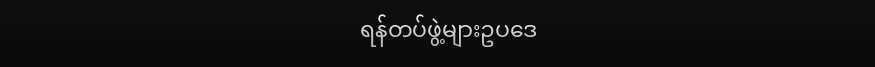ရန်တပ်ဖွဲ့များဥပဒေ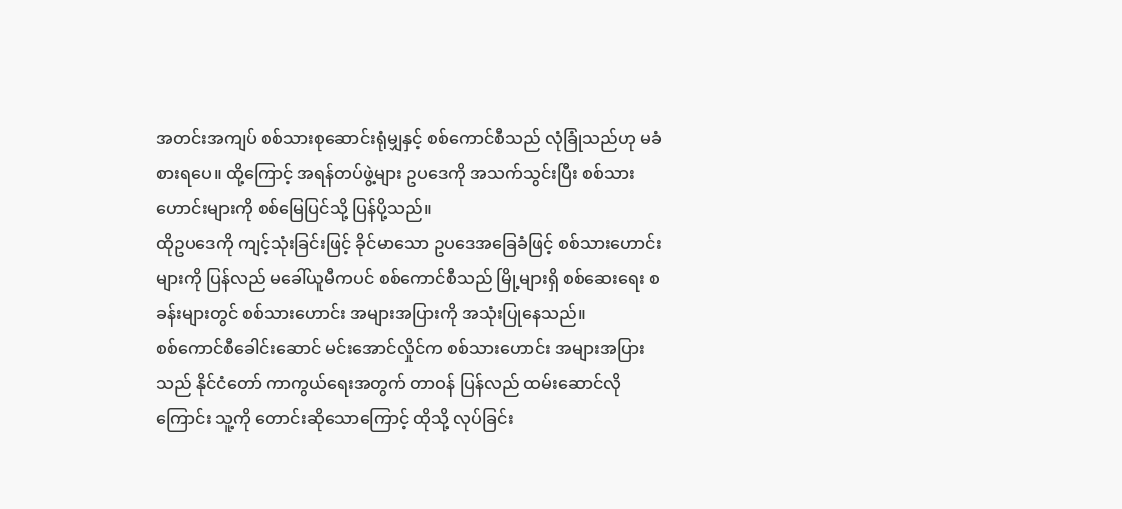အတင်းအကျပ် စစ်သားစုဆောင်းရုံမျှနှင့် စစ်ကောင်စီသည် လုံခြုံသည်ဟု မခံစားရပေ။ ထို့ကြောင့် အရန်တပ်ဖွဲ့များ ဥပဒေကို အသက်သွင်းပြီး စစ်သားဟောင်းများကို စစ်မြေပြင်သို့ ပြန်ပို့သည်။
ထိုဥပဒေကို ကျင့်သုံးခြင်းဖြင့် ခိုင်မာသော ဥပဒေအခြေခံဖြင့် စစ်သားဟောင်းများကို ပြန်လည် မခေါ်ယူမီကပင် စစ်ကောင်စီသည် မြို့များရှိ စစ်ဆေးရေး စခန်းများတွင် စစ်သားဟောင်း အများအပြားကို အသုံးပြုနေသည်။
စစ်ကောင်စီခေါင်းဆောင် မင်းအောင်လှိုင်က စစ်သားဟောင်း အများအပြားသည် နိုင်ငံတော် ကာကွယ်ရေးအတွက် တာဝန် ပြန်လည် ထမ်းဆောင်လိုကြောင်း သူ့ကို တောင်းဆိုသောကြောင့် ထိုသို့ လုပ်ခြင်း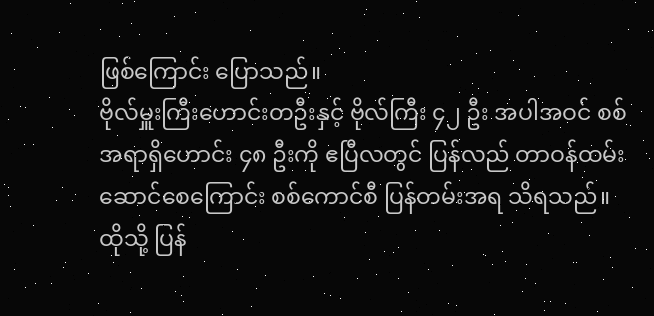ဖြစ်ကြောင်း ပြောသည်။
ဗိုလ်မှူးကြီးဟောင်းတဦးနှင့် ဗိုလ်ကြီး ၄၂ ဦး အပါအဝင် စစ်အရာရှိဟောင်း ၄၈ ဦးကို ဧပြီလတွင် ပြန်လည် တာဝန်ထမ်းဆောင်စေကြောင်း စစ်ကောင်စီ ပြန်တမ်းအရ သိရသည်။
ထိုသို့ ပြန်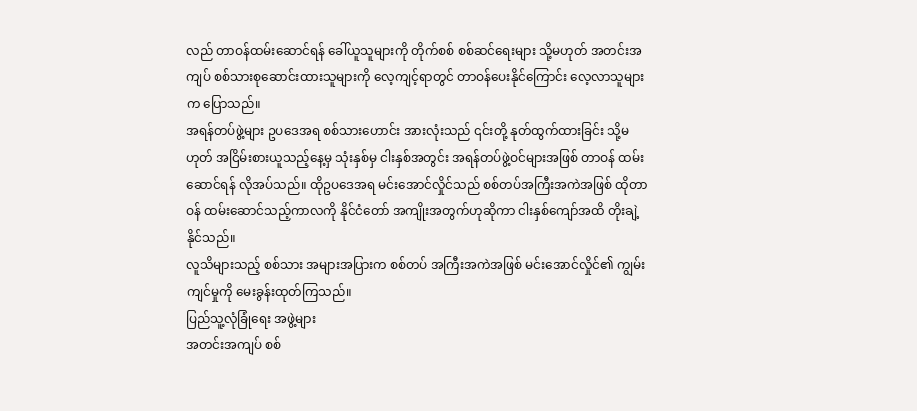လည် တာဝန်ထမ်းဆောင်ရန် ခေါ်ယူသူများကို တိုက်စစ် စစ်ဆင်ရေးများ သို့မဟုတ် အတင်းအကျပ် စစ်သားစုဆောင်းထားသူများကို လေ့ကျင့်ရာတွင် တာဝန်ပေးနိုင်ကြောင်း လေ့လာသူများက ပြောသည်။
အရန်တပ်ဖွဲ့များ ဥပဒေအရ စစ်သားဟောင်း အားလုံးသည် ၎င်းတို့ နုတ်ထွက်ထားခြင်း သို့မဟုတ် အငြိမ်းစားယူသည့်နေ့မှ သုံးနှစ်မှ ငါးနှစ်အတွင်း အရန်တပ်ဖွဲ့ဝင်များအဖြစ် တာဝန် ထမ်းဆောင်ရန် လိုအပ်သည်။ ထိုဥပဒေအရ မင်းအောင်လှိုင်သည် စစ်တပ်အကြီးအကဲအဖြစ် ထိုတာဝန် ထမ်းဆောင်သည့်ကာလကို နိုင်ငံတော် အကျိုးအတွက်ဟုဆိုကာ ငါးနှစ်ကျော်အထိ တိုးချဲ့နိုင်သည်။
လူသိများသည့် စစ်သား အများအပြားက စစ်တပ် အကြီးအကဲအဖြစ် မင်းအောင်လှိုင်၏ ကျွမ်းကျင်မှုကို မေးခွန်းထုတ်ကြသည်။
ပြည်သူ့လုံခြုံရေး အဖွဲ့များ
အတင်းအကျပ် စစ်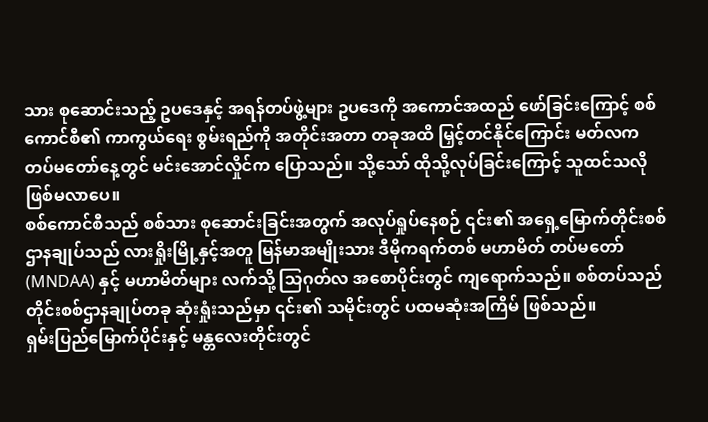သား စုဆောင်းသည့် ဥပဒေနှင့် အရန်တပ်ဖွဲ့များ ဥပဒေကို အကောင်အထည် ဖော်ခြင်းကြောင့် စစ်ကောင်စီ၏ ကာကွယ်ရေး စွမ်းရည်ကို အတိုင်းအတာ တခုအထိ မြှင့်တင်နိုင်ကြောင်း မတ်လက တပ်မတော်နေ့တွင် မင်းအောင်လှိုင်က ပြောသည်။ သို့သော် ထိုသို့လုပ်ခြင်းကြောင့် သူထင်သလို ဖြစ်မလာပေ။
စစ်ကောင်စီသည် စစ်သား စုဆောင်းခြင်းအတွက် အလုပ်ရှုပ်နေစဉ် ၎င်း၏ အရှေ့မြောက်တိုင်းစစ်ဌာနချုပ်သည် လားရှိုးမြို့နှင့်အတူ မြန်မာအမျိုးသား ဒီမိုကရက်တစ် မဟာမိတ် တပ်မတော် (MNDAA) နှင့် မဟာမိတ်များ လက်သို့ သြဂုတ်လ အစောပိုင်းတွင် ကျရောက်သည်။ စစ်တပ်သည် တိုင်းစစ်ဌာနချုပ်တခု ဆုံးရှုံးသည်မှာ ၎င်း၏ သမိုင်းတွင် ပထမဆုံးအကြိမ် ဖြစ်သည်။
ရှမ်းပြည်မြောက်ပိုင်းနှင့် မန္တလေးတိုင်းတွင်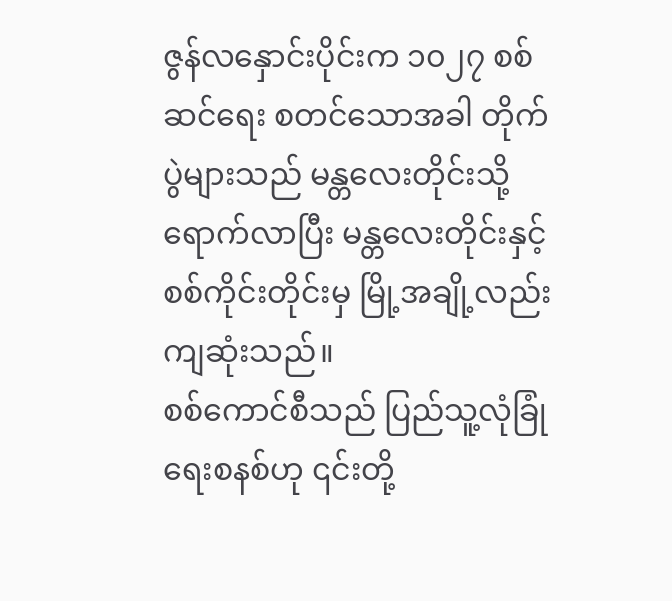ဇွန်လနှောင်းပိုင်းက ၁၀၂၇ စစ်ဆင်ရေး စတင်သောအခါ တိုက်ပွဲများသည် မန္တလေးတိုင်းသို့ ရောက်လာပြီး မန္တလေးတိုင်းနှင့် စစ်ကိုင်းတိုင်းမှ မြို့အချို့လည်း ကျဆုံးသည်။
စစ်ကောင်စီသည် ပြည်သူ့လုံခြုံရေးစနစ်ဟု ၎င်းတို့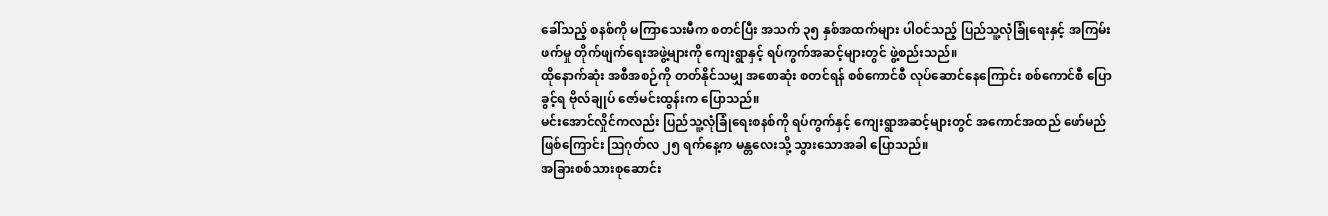ခေါ်သည့် စနစ်ကို မကြာသေးမီက စတင်ပြီး အသက် ၃၅ နှစ်အထက်များ ပါဝင်သည့် ပြည်သူ့လုံခြုံရေးနှင့် အကြမ်းဖက်မှု တိုက်ဖျက်ရေးအဖွဲ့များကို ကျေးရွာနှင့် ရပ်ကွက်အဆင့်များတွင် ဖွဲ့စည်းသည်။
ထိုနောက်ဆုံး အစီအစဉ်ကို တတ်နိုင်သမျှ အစောဆုံး စတင်ရန် စစ်ကောင်စီ လုပ်ဆောင်နေကြောင်း စစ်ကောင်စီ ပြောခွင့်ရ ဗိုလ်ချုပ် ဇော်မင်းထွန်းက ပြောသည်။
မင်းအောင်လှိုင်ကလည်း ပြည်သူ့လုံခြုံရေးစနစ်ကို ရပ်ကွက်နှင့် ကျေးရွာအဆင့်များတွင် အကောင်အထည် ဖော်မည်ဖြစ်ကြောင်း ဩဂုတ်လ ၂၅ ရက်နေ့က မန္တလေးသို့ သွားသောအခါ ပြောသည်။
အခြားစစ်သားစုဆောင်း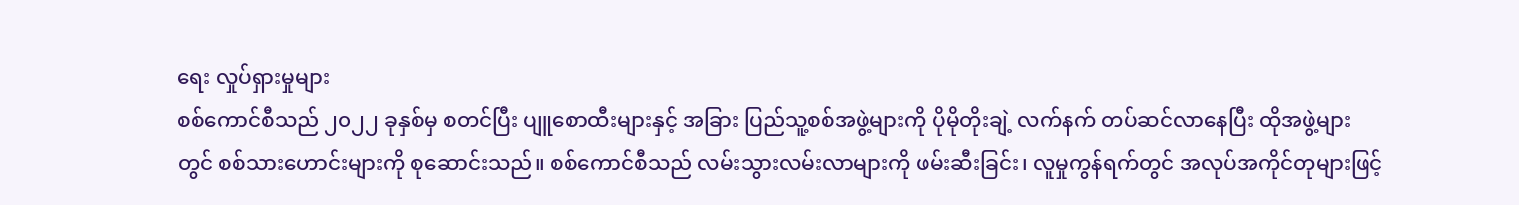ရေး လှုပ်ရှားမှုများ
စစ်ကောင်စီသည် ၂၀၂၂ ခုနှစ်မှ စတင်ပြီး ပျူစောထီးများနှင့် အခြား ပြည်သူ့စစ်အဖွဲ့များကို ပိုမိုတိုးချဲ့ လက်နက် တပ်ဆင်လာနေပြီး ထိုအဖွဲ့များတွင် စစ်သားဟောင်းများကို စုဆောင်းသည်။ စစ်ကောင်စီသည် လမ်းသွားလမ်းလာများကို ဖမ်းဆီးခြင်း၊ လူမှုကွန်ရက်တွင် အလုပ်အကိုင်တုများဖြင့်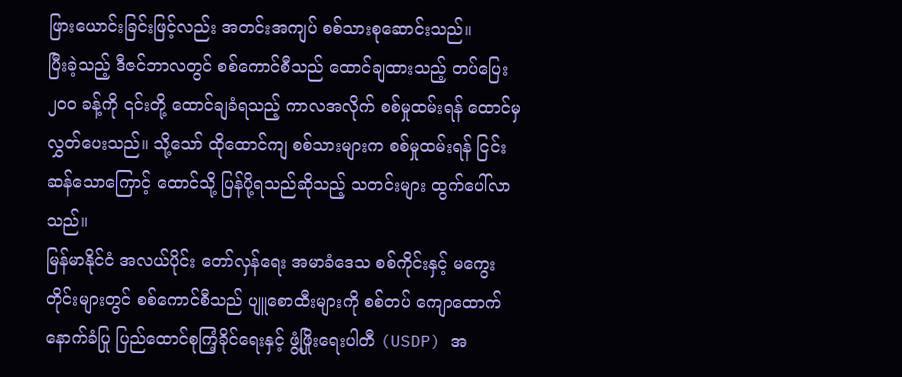ဖြားယောင်းခြင်းဖြင့်လည်း အတင်းအကျပ် စစ်သားစုဆောင်းသည်။
ပြီးခဲ့သည့် ဒီဇင်ဘာလတွင် စစ်ကောင်စီသည် ထောင်ချထားသည့် တပ်ပြေး ၂၀၀ ခန့်ကို ၎င်းတို့ ထောင်ချခံရသည့် ကာလအလိုက် စစ်မှုထမ်းရန် ထောင်မှ လွှတ်ပေးသည်။ သို့သော် ထိုထောင်ကျ စစ်သားများက စစ်မှုထမ်းရန် ငြင်းဆန်သောကြောင့် ထောင်သို့ ပြန်ပို့ရသည်ဆိုသည့် သတင်းများ ထွက်ပေါ်လာသည်။
မြန်မာနိုင်ငံ အလယ်ပိုင်း တော်လှန်ရေး အမာခံဒေသ စစ်ကိုင်းနှင့် မကွေးတိုင်းများတွင် စစ်ကောင်စီသည် ပျူစောထီးများကို စစ်တပ် ကျောထောက်နောက်ခံပြု ပြည်ထောင်စုကြံ့ခိုင်ရေးနှင့် ဖွံ့ဖြိုးရေးပါတီ (USDP) အ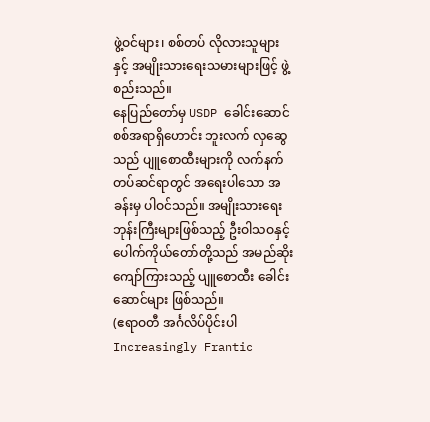ဖွဲ့ဝင်များ၊ စစ်တပ် လိုလားသူများနှင့် အမျိုးသားရေးသမားများဖြင့် ဖွဲ့စည်းသည်။
နေပြည်တော်မှ USDP ခေါင်းဆောင် စစ်အရာရှိဟောင်း ဘူးလက် လှဆွေသည် ပျူစောထီးများကို လက်နက် တပ်ဆင်ရာတွင် အရေးပါသော အခန်းမှ ပါဝင်သည်။ အမျိုးသားရေး ဘုန်းကြီးများဖြစ်သည့် ဦးဝါသဝနှင့် ပေါက်ကိုယ်တော်တို့သည် အမည်ဆိုး ကျော်ကြားသည့် ပျူစောထီး ခေါင်းဆောင်များ ဖြစ်သည်။
(ဧရာဝတီ အင်္ဂလိပ်ပိုင်းပါ Increasingly Frantic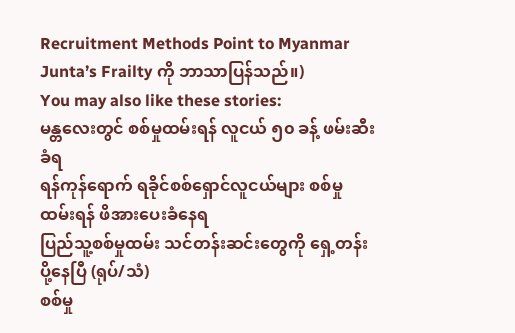Recruitment Methods Point to Myanmar Junta’s Frailty ကို ဘာသာပြန်သည်။)
You may also like these stories:
မန္တလေးတွင် စစ်မှုထမ်းရန် လူငယ် ၅၀ ခန့် ဖမ်းဆီးခံရ
ရန်ကုန်ရောက် ရခိုင်စစ်ရှောင်လူငယ်များ စစ်မှုထမ်းရန် ဖိအားပေးခံနေရ
ပြည်သူ့စစ်မှုထမ်း သင်တန်းဆင်းတွေကို ရှေ့တန်းပို့နေပြီ (ရုပ်/သံ)
စစ်မှု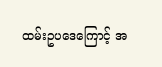ထမ်းဥပဒေကြောင့် အ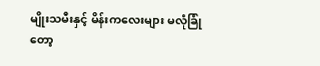မျိုးသမီးနှင့် မိန်းကလေးများ မလုံခြုံတော့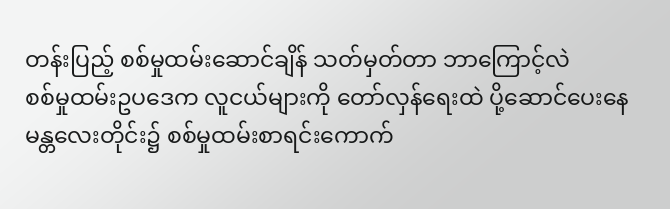တန်းပြည့် စစ်မှုထမ်းဆောင်ချိန် သတ်မှတ်တာ ဘာကြောင့်လဲ
စစ်မှုထမ်းဥပဒေက လူငယ်များကို တော်လှန်ရေးထဲ ပို့ဆောင်ပေးနေ
မန္တလေးတိုင်း၌ စစ်မှုထမ်းစာရင်းကောက်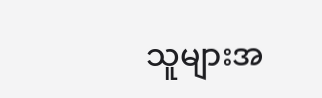သူများအ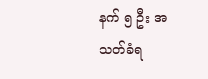နက် ၅ ဦး အသတ်ခံရ